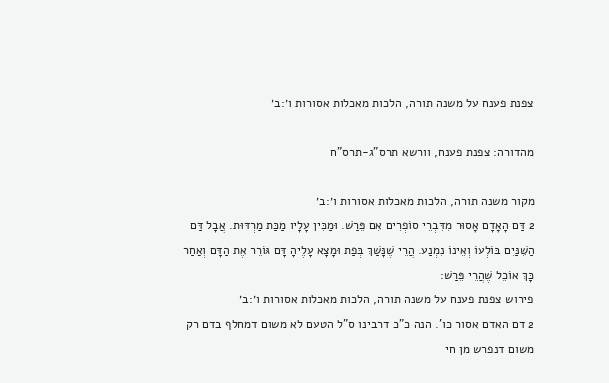צפנת פענח על משנה תורה, הלכות מאכלות אסורות ו׳:ב׳

מהדורה: צפנת פענח, וורשא תרס"ג-תרס"ח

מקור משנה תורה, הלכות מאכלות אסורות ו׳:ב׳
2 דַּם הָאָדָם אָסוּר מִדִּבְרֵי סוֹפְרִים אִם פֵּרַשׁ. וּמַכִּין עָלָיו מַכַּת מַרְדּוּת. אֲבָל דַּם הַשִּׁנַּיִם בּוֹלְעוֹ וְאֵינוֹ נִמְנַע. הֲרֵי שֶׁנָּשַׁךְ בְּפַת וּמָצָא עָלֶיהָ דָּם גּוֹרֵר אֶת הַדָּם וְאַחַר כָּךְ אוֹכֵל שֶׁהֲרֵי פֵּרַשׁ:
פירוש צפנת פענח על משנה תורה, הלכות מאכלות אסורות ו׳:ב׳
2 דם האדם אסור כו'. הנה כ"כ דרבינו ס"ל הטעם לא משום דמחלף בדם רק משום דנפרש מן חי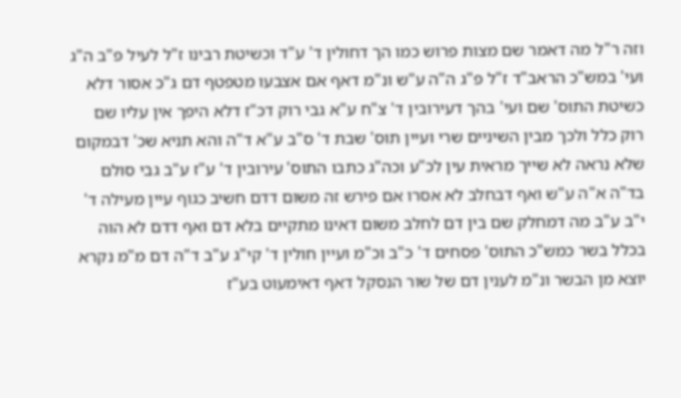וזה ר"ל מה דאמר שם מצות פרוש כמו הך דחולין ד' ע"ד וכשיטת רבינו ז"ל לעיל פ"ב ה"ג ועי' במש"כ הראב"ד ז"ל פ"ג ה"ה ע"ש ונ"מ דאף אם אצבעו מטפטף דם ג"כ אסור דלא כשיטת התוס' שם ועי' בהך דעירובין ד' צ"ח ע"א גבי רוק דכ"ז דלא היפך אין עליו שם רוק כלל ולכך מבין השיניים שרי ועיין תוס' שבת ד' ס"ב ע"א ד"ה והא תניא שכ' דבמקום שלא נראה לא שייך מראית עין לכ"ע וכה"ג כתבו התוס' עירובין ד' ע"ז ע"ב גבי סולם בד"ה א"ה ע"ש ואף דבחלב לא אסרו אם פירש זה משום דדם חשיב כגוף עיין מעילה ד' י"ב ע"ב מה דמחלק שם בין דם לחלב משום דאינו מתקיים בלא דם ואף דדם לא הוה בכלל בשר כמש"כ התוס' פסחים ד' כ"ב וכ"מ ועיין חולין ד' קי"ג ע"ב ד"ה דם מ"מ נקרא יוצא מן הבשר ונ"מ לענין דם של שור הנסקל דאף דאימעוט בע"ז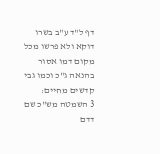דף ל"ד ע"ב בשרו דוקא ולא פרשו מכל מקום דמו אסור בהנאה ג"כ וכמו גבי קדשים מחיים:
3 השמטה מש"כ שם דדם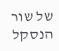של שור הנסקל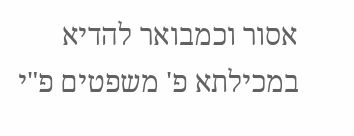אסור וכמבואר להדיא במכילתא פ' משפטים פ"י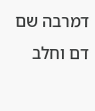דמרבה שם דם וחלב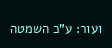ועור: ע"כ השמטה